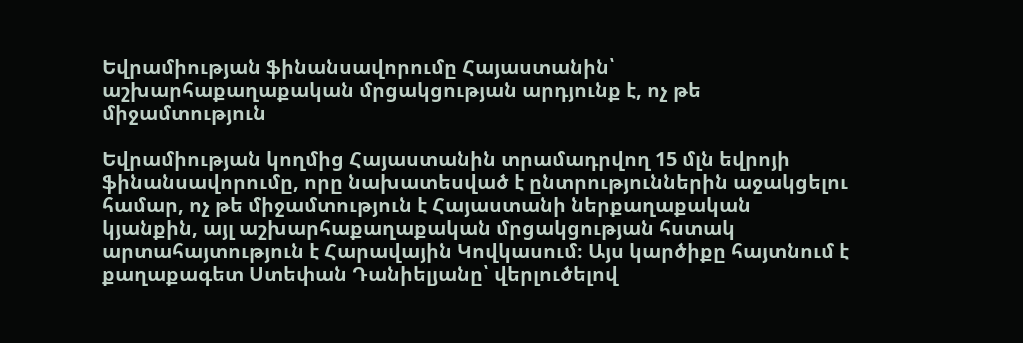Եվրամիության ֆինանսավորումը Հայաստանին՝ աշխարհաքաղաքական մրցակցության արդյունք է, ոչ թե միջամտություն

Եվրամիության կողմից Հայաստանին տրամադրվող 15 մլն եվրոյի ֆինանսավորումը, որը նախատեսված է ընտրություններին աջակցելու համար, ոչ թե միջամտություն է Հայաստանի ներքաղաքական կյանքին, այլ աշխարհաքաղաքական մրցակցության հստակ արտահայտություն է Հարավային Կովկասում։ Այս կարծիքը հայտնում է քաղաքագետ Ստեփան Դանիելյանը՝ վերլուծելով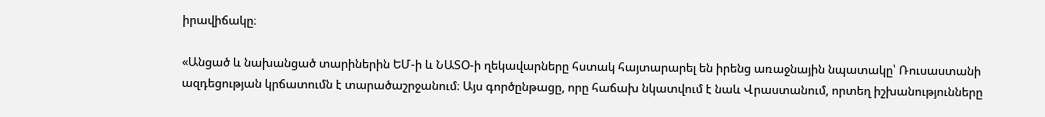իրավիճակը։

«Անցած և նախանցած տարիներին ԵՄ-ի և ՆԱՏՕ-ի ղեկավարները հստակ հայտարարել են իրենց առաջնային նպատակը՝ Ռուսաստանի ազդեցության կրճատումն է տարածաշրջանում։ Այս գործընթացը, որը հաճախ նկատվում է նաև Վրաստանում, որտեղ իշխանությունները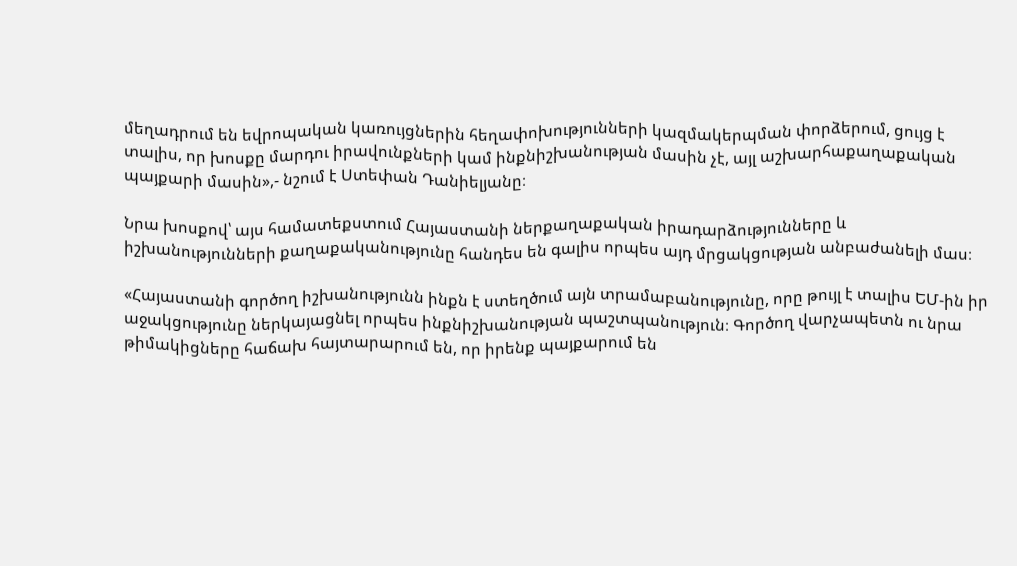մեղադրում են եվրոպական կառույցներին հեղափոխությունների կազմակերպման փորձերում, ցույց է տալիս, որ խոսքը մարդու իրավունքների կամ ինքնիշխանության մասին չէ, այլ աշխարհաքաղաքական պայքարի մասին»,- նշում է Ստեփան Դանիելյանը։

Նրա խոսքով՝ այս համատեքստում Հայաստանի ներքաղաքական իրադարձությունները և իշխանությունների քաղաքականությունը հանդես են գալիս որպես այդ մրցակցության անբաժանելի մաս։

«Հայաստանի գործող իշխանությունն ինքն է ստեղծում այն տրամաբանությունը, որը թույլ է տալիս ԵՄ-ին իր աջակցությունը ներկայացնել որպես ինքնիշխանության պաշտպանություն։ Գործող վարչապետն ու նրա թիմակիցները հաճախ հայտարարում են, որ իրենք պայքարում են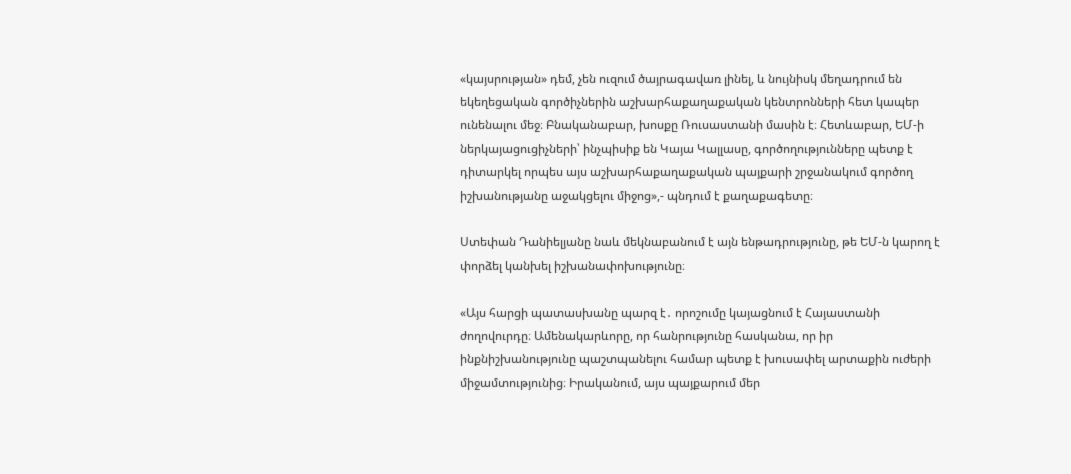«կայսրության» դեմ, չեն ուզում ծայրագավառ լինել, և նույնիսկ մեղադրում են եկեղեցական գործիչներին աշխարհաքաղաքական կենտրոնների հետ կապեր ունենալու մեջ։ Բնականաբար, խոսքը Ռուսաստանի մասին է։ Հետևաբար, ԵՄ-ի ներկայացուցիչների՝ ինչպիսիք են Կայա Կալլասը, գործողությունները պետք է դիտարկել որպես այս աշխարհաքաղաքական պայքարի շրջանակում գործող իշխանությանը աջակցելու միջոց»,- պնդում է քաղաքագետը։

Ստեփան Դանիելյանը նաև մեկնաբանում է այն ենթադրությունը, թե ԵՄ-ն կարող է փորձել կանխել իշխանափոխությունը։

«Այս հարցի պատասխանը պարզ է․ որոշումը կայացնում է Հայաստանի ժողովուրդը։ Ամենակարևորը, որ հանրությունը հասկանա, որ իր ինքնիշխանությունը պաշտպանելու համար պետք է խուսափել արտաքին ուժերի միջամտությունից։ Իրականում, այս պայքարում մեր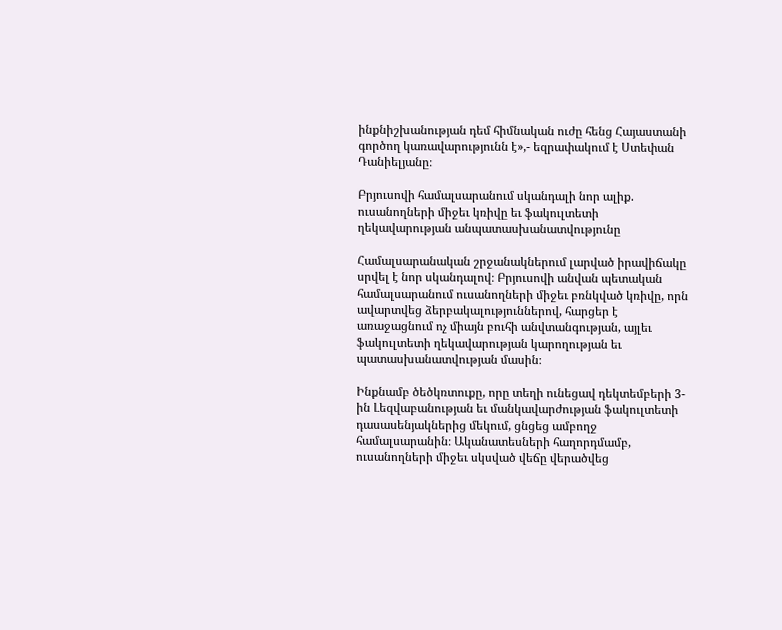ինքնիշխանության դեմ հիմնական ուժը հենց Հայաստանի գործող կառավարությունն է»,- եզրափակում է Ստեփան Դանիելյանը։

Բրյուսովի համալսարանում սկանդալի նոր ալիք. ուսանողների միջեւ կռիվը եւ ֆակուլտետի ղեկավարության անպատասխանատվությունը

Համալսարանական շրջանակներում լարված իրավիճակը սրվել է նոր սկանդալով։ Բրյուսովի անվան պետական համալսարանում ուսանողների միջեւ բռնկված կռիվը, որն ավարտվեց ձերբակալություններով, հարցեր է առաջացնում ոչ միայն բուհի անվտանգության, այլեւ ֆակուլտետի ղեկավարության կարողության եւ պատասխանատվության մասին։

Ինքնամբ ծեծկռտուքը, որը տեղի ունեցավ դեկտեմբերի 3-ին Լեզվաբանության եւ մանկավարժության ֆակուլտետի դասասենյակներից մեկում, ցնցեց ամբողջ համալսարանին։ Ականատեսների հաղորդմամբ, ուսանողների միջեւ սկսված վեճը վերածվեց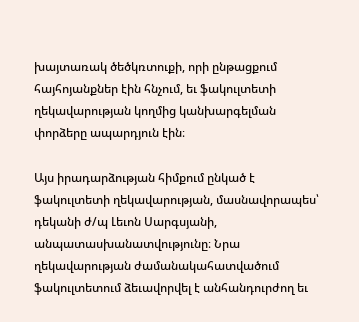խայտառակ ծեծկռտուքի, որի ընթացքում հայհոյանքներ էին հնչում, եւ ֆակուլտետի ղեկավարության կողմից կանխարգելման փորձերը ապարդյուն էին։

Այս իրադարձության հիմքում ընկած է ֆակուլտետի ղեկավարության, մասնավորապես՝ դեկանի ժ/պ Լեւոն Սարգսյանի, անպատասխանատվությունը։ Նրա ղեկավարության ժամանակահատվածում ֆակուլտետում ձեւավորվել է անհանդուրժող եւ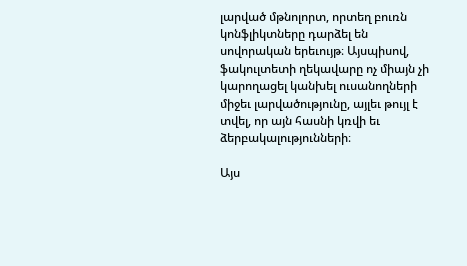լարված մթնոլորտ, որտեղ բուռն կոնֆլիկտները դարձել են սովորական երեւույթ։ Այսպիսով, ֆակուլտետի ղեկավարը ոչ միայն չի կարողացել կանխել ուսանողների միջեւ լարվածությունը, այլեւ թույլ է տվել, որ այն հասնի կռվի եւ ձերբակալությունների։

Այս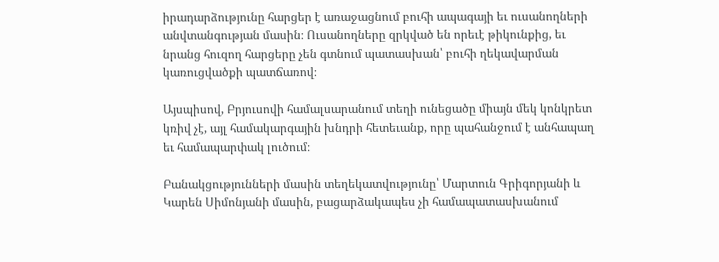իրադարձությունը հարցեր է առաջացնում բուհի ապագայի եւ ուսանողների անվտանգության մասին։ Ուսանողները զրկված են որեւէ թիկունքից, եւ նրանց հուզող հարցերը չեն գտնում պատասխան՝ բուհի ղեկավարման կառուցվածքի պատճառով։

Այսպիսով, Բրյուսովի համալսարանում տեղի ունեցածը միայն մեկ կոնկրետ կռիվ չէ, այլ համակարգային խնդրի հետեւանք, որը պահանջում է անհապաղ եւ համապարփակ լուծում։

Բանակցությունների մասին տեղեկատվությունը՝ Մարտուն Գրիգորյանի և Կարեն Սիմոնյանի մասին, բացարձակապես չի համապատասխանում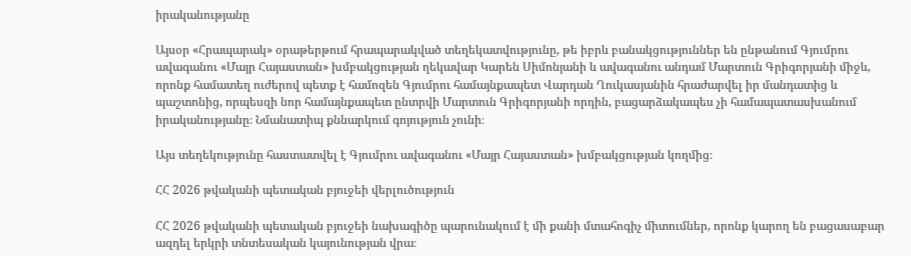իրականությանը

Այսօր «Հրապարակ» օրաթերթում հրապարակված տեղեկատվությունը, թե իբրև բանակցություններ են ընթանում Գյումրու ավագանու «Մայր Հայաստան» խմբակցության ղեկավար Կարեն Սիմոնյանի և ավագանու անդամ Մարտուն Գրիգորյանի միջև, որոնք համատեղ ուժերով պետք է համոզեն Գյումրու համայնքապետ Վարդան Ղուկասյանին հրաժարվել իր մանդատից և պաշտոնից, որպեսզի նոր համայնքապետ ընտրվի Մարտուն Գրիգորյանի որդին, բացարձակապես չի համապատասխանում իրականությանը։ Նմանատիպ քննարկում գոյություն չունի։

Այս տեղեկությունը հաստատվել է Գյումրու ավագանու «Մայր Հայաստան» խմբակցության կողմից։

ՀՀ 2026 թվականի պետական բյուջեի վերլուծություն

ՀՀ 2026 թվականի պետական բյուջեի նախագիծը պարունակում է մի քանի մտահոգիչ միտումներ, որոնք կարող են բացասաբար ազդել երկրի տնտեսական կայունության վրա։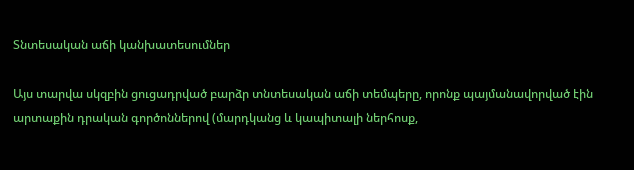Տնտեսական աճի կանխատեսումներ

Այս տարվա սկզբին ցուցադրված բարձր տնտեսական աճի տեմպերը, որոնք պայմանավորված էին արտաքին դրական գործոններով (մարդկանց և կապիտալի ներհոսք,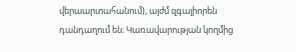վերաարտահանում), այժմ զգալիորեն դանդաղում են։ Կառավարության կողմից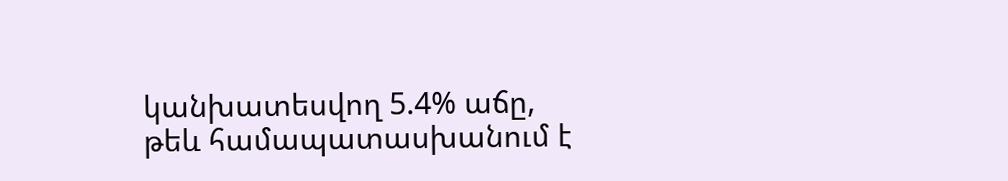կանխատեսվող 5.4% աճը, թեև համապատասխանում է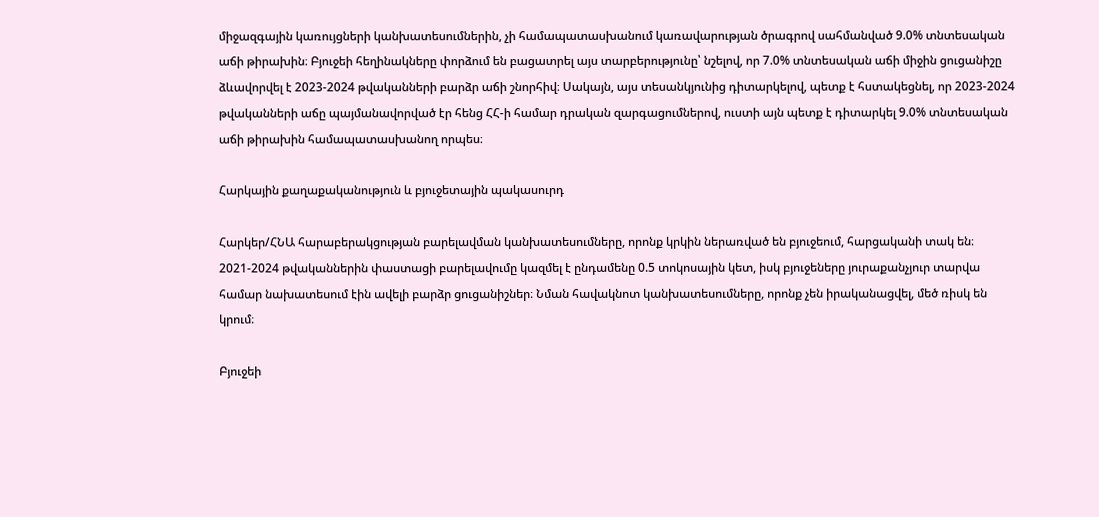միջազգային կառույցների կանխատեսումներին, չի համապատասխանում կառավարության ծրագրով սահմանված 9.0% տնտեսական աճի թիրախին։ Բյուջեի հեղինակները փորձում են բացատրել այս տարբերությունը՝ նշելով, որ 7.0% տնտեսական աճի միջին ցուցանիշը ձևավորվել է 2023-2024 թվականների բարձր աճի շնորհիվ։ Սակայն, այս տեսանկյունից դիտարկելով, պետք է հստակեցնել, որ 2023-2024 թվականների աճը պայմանավորված էր հենց ՀՀ-ի համար դրական զարգացումներով, ուստի այն պետք է դիտարկել 9.0% տնտեսական աճի թիրախին համապատասխանող որպես։

Հարկային քաղաքականություն և բյուջետային պակասուրդ

Հարկեր/ՀՆԱ հարաբերակցության բարելավման կանխատեսումները, որոնք կրկին ներառված են բյուջեում, հարցականի տակ են։ 2021-2024 թվականներին փաստացի բարելավումը կազմել է ընդամենը 0.5 տոկոսային կետ, իսկ բյուջեները յուրաքանչյուր տարվա համար նախատեսում էին ավելի բարձր ցուցանիշներ։ Նման հավակնոտ կանխատեսումները, որոնք չեն իրականացվել, մեծ ռիսկ են կրում։

Բյուջեի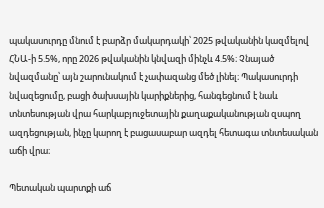պակասուրդը մնում է բարձր մակարդակի՝ 2025 թվականին կազմելով ՀՆԱ-ի 5.5%, որը 2026 թվականին կնվազի մինչև 4.5%։ Չնայած նվազմանը՝ այն շարունակում է չափազանց մեծ լինել։ Պակասուրդի նվազեցումը, բացի ծախսային կարիքներից, հանգեցնում է նաև տնտեսության վրա հարկաբյուջետային քաղաքականության զսպող ազդեցության, ինչը կարող է բացասաբար ազդել հետագա տնտեսական աճի վրա։

Պետական պարտքի աճ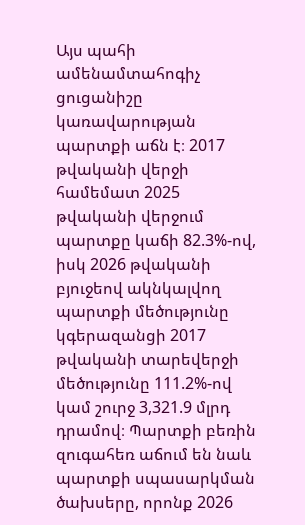Այս պահի ամենամտահոգիչ ցուցանիշը կառավարության պարտքի աճն է։ 2017 թվականի վերջի համեմատ 2025 թվականի վերջում պարտքը կաճի 82.3%-ով, իսկ 2026 թվականի բյուջեով ակնկալվող պարտքի մեծությունը կգերազանցի 2017 թվականի տարեվերջի մեծությունը 111.2%-ով կամ շուրջ 3,321.9 մլրդ դրամով։ Պարտքի բեռին զուգահեռ աճում են նաև պարտքի սպասարկման ծախսերը, որոնք 2026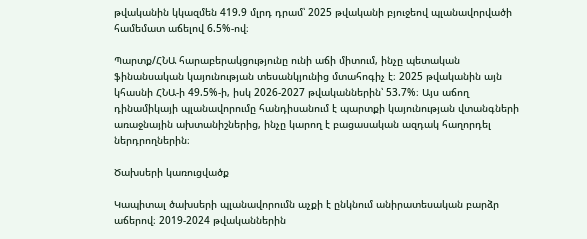թվականին կկազմեն 419.9 մլրդ դրամ՝ 2025 թվականի բյուջեով պլանավորվածի համեմատ աճելով 6.5%-ով։

Պարտք/ՀՆԱ հարաբերակցությունը ունի աճի միտում, ինչը պետական ֆինանսական կայունության տեսանկյունից մտահոգիչ է։ 2025 թվականին այն կհասնի ՀՆԱ-ի 49.5%-ի, իսկ 2026-2027 թվականներին՝ 53.7%։ Այս աճող դինամիկայի պլանավորումը հանդիսանում է պարտքի կայունության վտանգների առաջնային ախտանիշներից, ինչը կարող է բացասական ազդակ հաղորդել ներդրողներին։

Ծախսերի կառուցվածք

Կապիտալ ծախսերի պլանավորումն աչքի է ընկնում անիրատեսական բարձր աճերով։ 2019-2024 թվականներին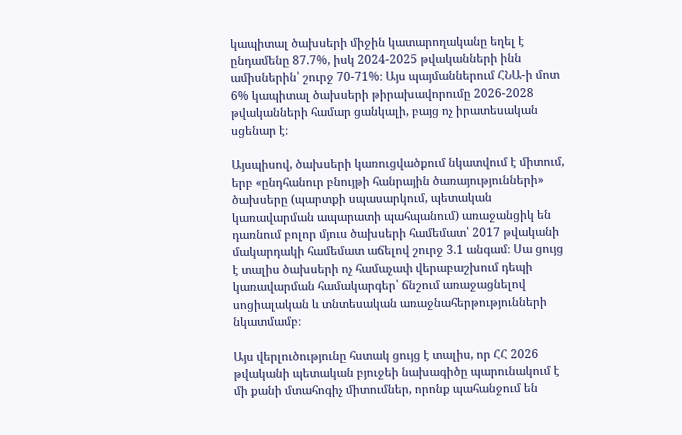կապիտալ ծախսերի միջին կատարողականը եղել է ընդամենը 87.7%, իսկ 2024-2025 թվականների ինն ամիսներին՝ շուրջ 70-71%։ Այս պայմաններում ՀՆԱ-ի մոտ 6% կապիտալ ծախսերի թիրախավորումը 2026-2028 թվականների համար ցանկալի, բայց ոչ իրատեսական սցենար է։

Այսպիսով, ծախսերի կառուցվածքում նկատվում է միտում, երբ «ընդհանուր բնույթի հանրային ծառայությունների» ծախսերը (պարտքի սպասարկում, պետական կառավարման ապարատի պահպանում) առաջանցիկ են դառնում բոլոր մյուս ծախսերի համեմատ՝ 2017 թվականի մակարդակի համեմատ աճելով շուրջ 3.1 անգամ։ Սա ցույց է տալիս ծախսերի ոչ համաչափ վերաբաշխում դեպի կառավարման համակարգեր՝ ճնշում առաջացնելով սոցիալական և տնտեսական առաջնահերթությունների նկատմամբ։

Այս վերլուծությունը հստակ ցույց է տալիս, որ ՀՀ 2026 թվականի պետական բյուջեի նախագիծը պարունակում է մի քանի մտահոգիչ միտումներ, որոնք պահանջում են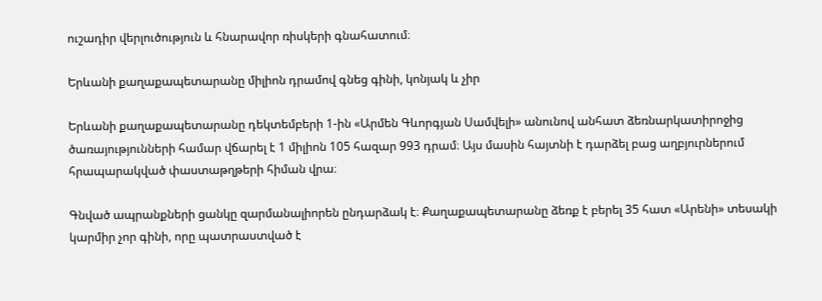ուշադիր վերլուծություն և հնարավոր ռիսկերի գնահատում։

Երևանի քաղաքապետարանը միլիոն դրամով գնեց գինի, կոնյակ և չիր

Երևանի քաղաքապետարանը դեկտեմբերի 1-ին «Արմեն Գևորգյան Սամվելի» անունով անհատ ձեռնարկատիրոջից ծառայությունների համար վճարել է 1 միլիոն 105 հազար 993 դրամ։ Այս մասին հայտնի է դարձել բաց աղբյուրներում հրապարակված փաստաթղթերի հիման վրա։

Գնված ապրանքների ցանկը զարմանալիորեն ընդարձակ է։ Քաղաքապետարանը ձեռք է բերել 35 հատ «Արենի» տեսակի կարմիր չոր գինի, որը պատրաստված է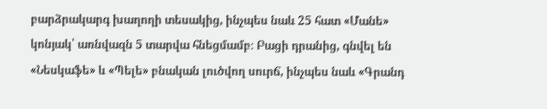բարձրակարգ խաղողի տեսակից, ինչպես նաև 25 հատ «Մանե» կոնյակ՝ առնվազն 5 տարվա հնեցմամբ։ Բացի դրանից, գնվել են «Նեսկաֆե» և «Պելե» բնական լուծվող սուրճ, ինչպես նաև «Գրանդ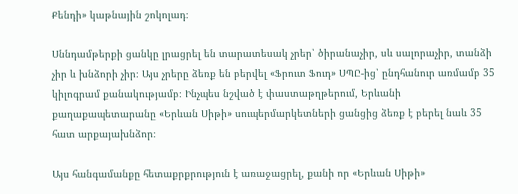Քենդի» կաթնային շոկոլադ։

Սննդամթերքի ցանկը լրացրել են տարատեսակ չրեր՝ ծիրանաչիր, սև սալորաչիր, տանձի չիր և խնձորի չիր։ Այս չրերը ձեռք են բերվել «Ֆրուտ Ֆուդ» ՍՊԸ-ից՝ ընդհանուր առմամբ 35 կիլոգրամ քանակությամբ։ Ինչպես նշված է փաստաթղթերում, Երևանի քաղաքապետարանը «Երևան Սիթի» սուպերմարկետների ցանցից ձեռք է բերել նաև 35 հատ արքայախնձոր։

Այս հանգամանքը հետաքրքրություն է առաջացրել, քանի որ «Երևան Սիթի»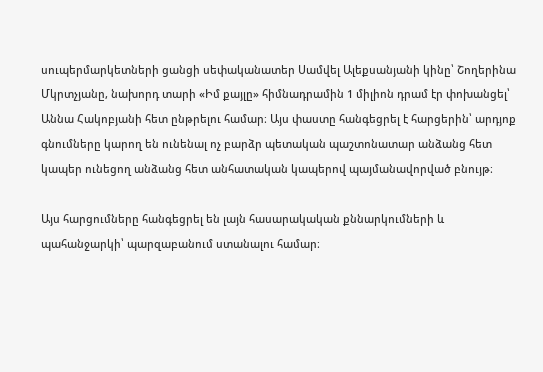սուպերմարկետների ցանցի սեփականատեր Սամվել Ալեքսանյանի կինը՝ Շողերինա Մկրտչյանը, նախորդ տարի «Իմ քայլը» հիմնադրամին 1 միլիոն դրամ էր փոխանցել՝ Աննա Հակոբյանի հետ ընթրելու համար։ Այս փաստը հանգեցրել է հարցերին՝ արդյոք գնումները կարող են ունենալ ոչ բարձր պետական պաշտոնատար անձանց հետ կապեր ունեցող անձանց հետ անհատական կապերով պայմանավորված բնույթ։

Այս հարցումները հանգեցրել են լայն հասարակական քննարկումների և պահանջարկի՝ պարզաբանում ստանալու համար։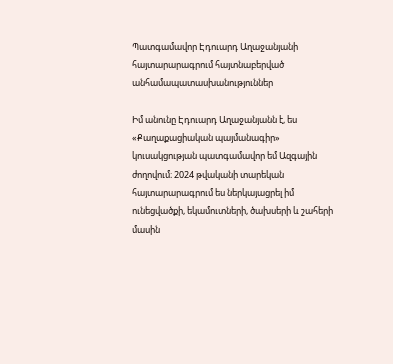Պատգամավոր Էդուարդ Աղաջանյանի հայտարարագրում հայտնաբերված անհամապատասխանություններ

Իմ անունը Էդուարդ Աղաջանյանն է, ես «Քաղաքացիական պայմանագիր» կուսակցության պատգամավոր եմ Ազգային ժողովում։ 2024 թվականի տարեկան հայտարարագրում ես ներկայացրել իմ ունեցվածքի, եկամուտների, ծախսերի և շահերի մասին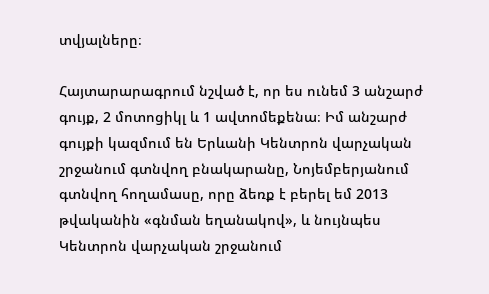տվյալները։

Հայտարարագրում նշված է, որ ես ունեմ 3 անշարժ գույք, 2 մոտոցիկլ և 1 ավտոմեքենա։ Իմ անշարժ գույքի կազմում են Երևանի Կենտրոն վարչական շրջանում գտնվող բնակարանը, Նոյեմբերյանում գտնվող հողամասը, որը ձեռք է բերել եմ 2013 թվականին «գնման եղանակով», և նույնպես Կենտրոն վարչական շրջանում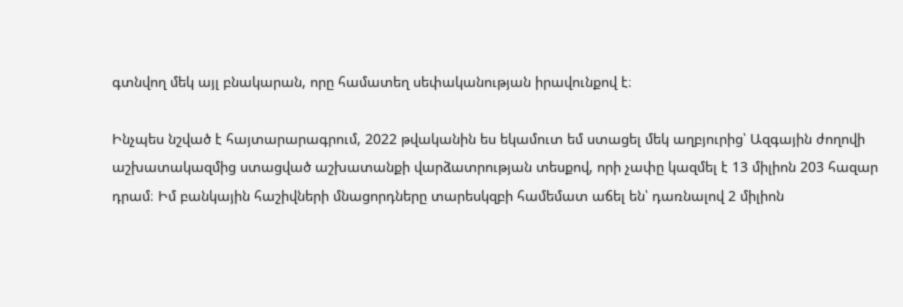գտնվող մեկ այլ բնակարան, որը համատեղ սեփականության իրավունքով է։

Ինչպես նշված է հայտարարագրում, 2022 թվականին ես եկամուտ եմ ստացել մեկ աղբյուրից՝ Ազգային ժողովի աշխատակազմից ստացված աշխատանքի վարձատրության տեսքով, որի չափը կազմել է 13 միլիոն 203 հազար դրամ։ Իմ բանկային հաշիվների մնացորդները տարեսկզբի համեմատ աճել են՝ դառնալով 2 միլիոն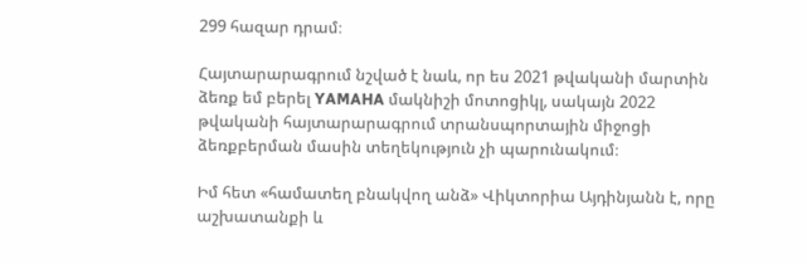299 հազար դրամ։

Հայտարարագրում նշված է նաև, որ ես 2021 թվականի մարտին ձեռք եմ բերել YAMAHA մակնիշի մոտոցիկլ, սակայն 2022 թվականի հայտարարագրում տրանսպորտային միջոցի ձեռքբերման մասին տեղեկություն չի պարունակում։

Իմ հետ «համատեղ բնակվող անձ» Վիկտորիա Այդինյանն է, որը աշխատանքի և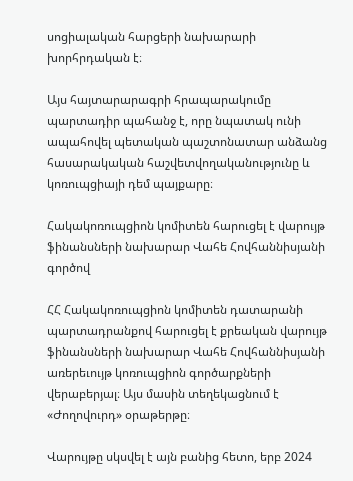սոցիալական հարցերի նախարարի խորհրդական է։

Այս հայտարարագրի հրապարակումը պարտադիր պահանջ է, որը նպատակ ունի ապահովել պետական պաշտոնատար անձանց հասարակական հաշվետվողականությունը և կոռուպցիայի դեմ պայքարը։

Հակակոռուպցիոն կոմիտեն հարուցել է վարույթ ֆինանսների նախարար Վահե Հովհաննիսյանի գործով

ՀՀ Հակակոռուպցիոն կոմիտեն դատարանի պարտադրանքով հարուցել է քրեական վարույթ ֆինանսների նախարար Վահե Հովհաննիսյանի առերեւույթ կոռուպցիոն գործարքների վերաբերյալ։ Այս մասին տեղեկացնում է «Ժողովուրդ» օրաթերթը։

Վարույթը սկսվել է այն բանից հետո, երբ 2024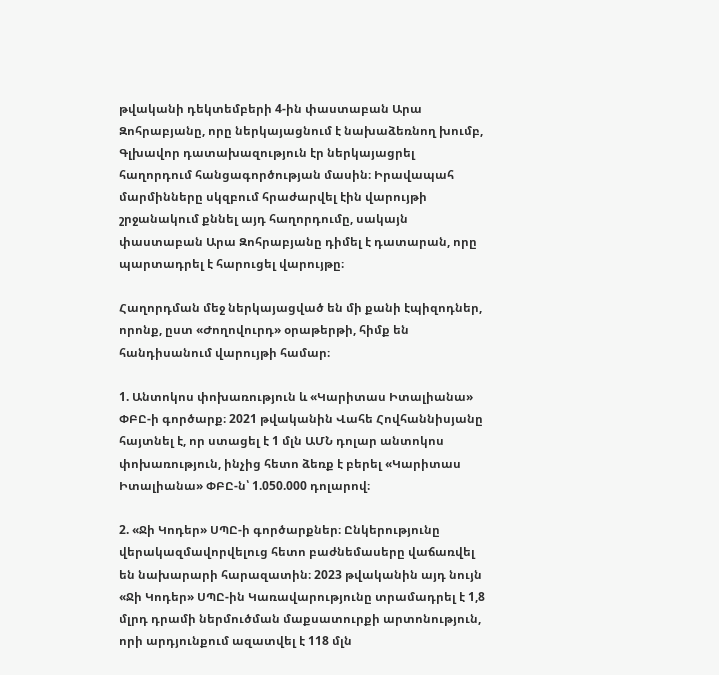թվականի դեկտեմբերի 4-ին փաստաբան Արա Զոհրաբյանը, որը ներկայացնում է նախաձեռնող խումբ, Գլխավոր դատախազություն էր ներկայացրել հաղորդում հանցագործության մասին։ Իրավապահ մարմինները սկզբում հրաժարվել էին վարույթի շրջանակում քննել այդ հաղորդումը, սակայն փաստաբան Արա Զոհրաբյանը դիմել է դատարան, որը պարտադրել է հարուցել վարույթը։

Հաղորդման մեջ ներկայացված են մի քանի էպիզոդներ, որոնք, ըստ «Ժողովուրդ» օրաթերթի, հիմք են հանդիսանում վարույթի համար։

1. Անտոկոս փոխառություն և «Կարիտաս Իտալիանա» ՓԲԸ-ի գործարք։ 2021 թվականին Վահե Հովհաննիսյանը հայտնել է, որ ստացել է 1 մլն ԱՄՆ դոլար անտոկոս փոխառություն, ինչից հետո ձեռք է բերել «Կարիտաս Իտալիանա» ՓԲԸ-ն՝ 1.050.000 դոլարով։

2. «Ջի Կոդեր» ՍՊԸ-ի գործարքներ։ Ընկերությունը վերակազմավորվելուց հետո բաժնեմասերը վաճառվել են նախարարի հարազատին։ 2023 թվականին այդ նույն «Ջի Կոդեր» ՍՊԸ-ին Կառավարությունը տրամադրել է 1,8 մլրդ դրամի ներմուծման մաքսատուրքի արտոնություն, որի արդյունքում ազատվել է 118 մլն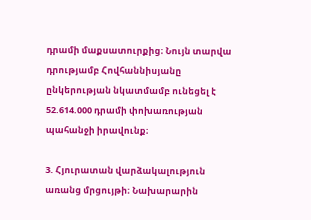դրամի մաքսատուրքից։ Նույն տարվա դրությամբ Հովհաննիսյանը ընկերության նկատմամբ ունեցել է 52.614.000 դրամի փոխառության պահանջի իրավունք։

3. Հյուրատան վարձակալություն առանց մրցույթի։ Նախարարին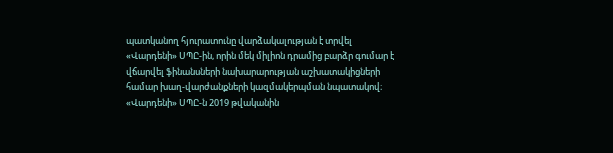պատկանող հյուրատունը վարձակալության է տրվել «Վարդենի» ՍՊԸ-ին, որին մեկ միլիոն դրամից բարձր գումար է վճարվել ֆինանսների նախարարության աշխատակիցների համար խաղ-վարժանքների կազմակերպման նպատակով։ «Վարդենի» ՍՊԸ-ն 2019 թվականին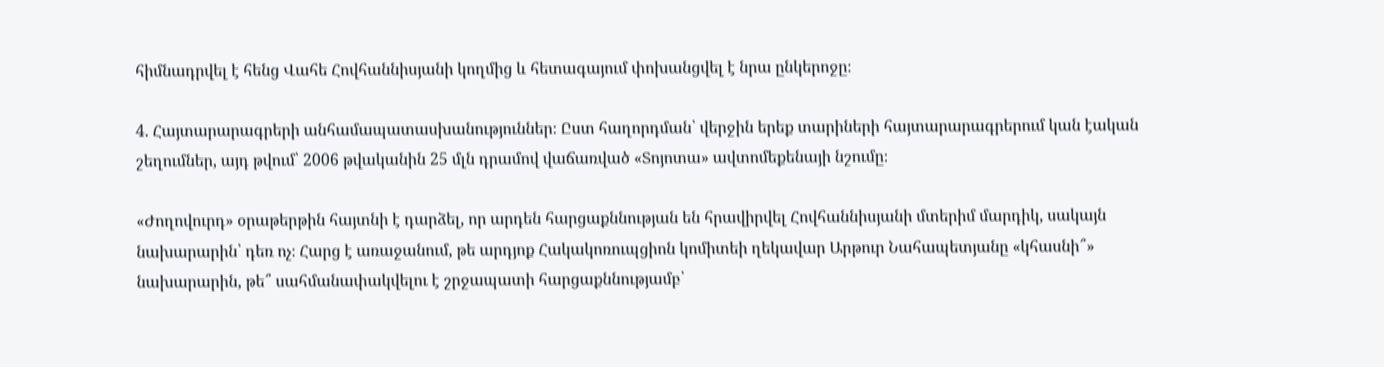հիմնադրվել է հենց Վահե Հովհաննիսյանի կողմից և հետագայում փոխանցվել է նրա ընկերոջը։

4. Հայտարարագրերի անհամապատասխանություններ։ Ըստ հաղորդման՝ վերջին երեք տարիների հայտարարագրերում կան էական շեղումներ, այդ թվում՝ 2006 թվականին 25 մլն դրամով վաճառված «Տոյոտա» ավտոմեքենայի նշումը։

«Ժողովուրդ» օրաթերթին հայտնի է դարձել, որ արդեն հարցաքննության են հրավիրվել Հովհաննիսյանի մտերիմ մարդիկ, սակայն նախարարին՝ դեռ ոչ։ Հարց է առաջանում, թե արդյոք Հակակոռուպցիոն կոմիտեի ղեկավար Արթուր Նահապետյանը «կհասնի՞» նախարարին, թե՞ սահմանափակվելու է շրջապատի հարցաքննությամբ՝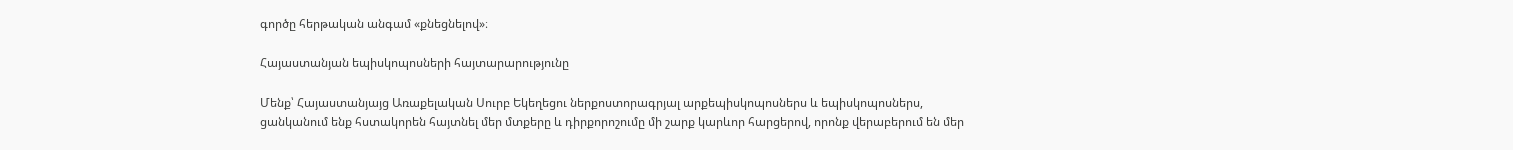գործը հերթական անգամ «քնեցնելով»։

Հայաստանյան եպիսկոպոսների հայտարարությունը

Մենք՝ Հայաստանյայց Առաքելական Սուրբ Եկեղեցու ներքոստորագրյալ արքեպիսկոպոսներս և եպիսկոպոսներս, ցանկանում ենք հստակորեն հայտնել մեր մտքերը և դիրքորոշումը մի շարք կարևոր հարցերով, որոնք վերաբերում են մեր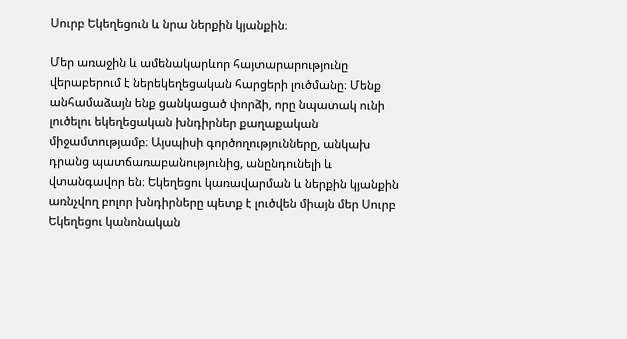Սուրբ Եկեղեցուն և նրա ներքին կյանքին։

Մեր առաջին և ամենակարևոր հայտարարությունը վերաբերում է ներեկեղեցական հարցերի լուծմանը։ Մենք անհամաձայն ենք ցանկացած փորձի, որը նպատակ ունի լուծելու եկեղեցական խնդիրներ քաղաքական միջամտությամբ։ Այսպիսի գործողությունները, անկախ դրանց պատճառաբանությունից, անընդունելի և վտանգավոր են։ Եկեղեցու կառավարման և ներքին կյանքին առնչվող բոլոր խնդիրները պետք է լուծվեն միայն մեր Սուրբ Եկեղեցու կանոնական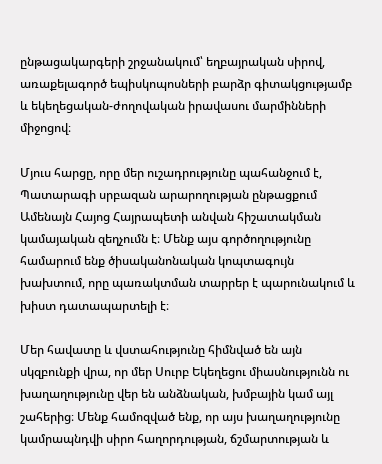ընթացակարգերի շրջանակում՝ եղբայրական սիրով, առաքելագործ եպիսկոպոսների բարձր գիտակցությամբ և եկեղեցական-ժողովական իրավասու մարմինների միջոցով։

Մյուս հարցը, որը մեր ուշադրությունը պահանջում է, Պատարագի սրբազան արարողության ընթացքում Ամենայն Հայոց Հայրապետի անվան հիշատակման կամայական զեղչումն է։ Մենք այս գործողությունը համարում ենք ծիսականոնական կոպտագույն խախտում, որը պառակտման տարրեր է պարունակում և խիստ դատապարտելի է։

Մեր հավատը և վստահությունը հիմնված են այն սկզբունքի վրա, որ մեր Սուրբ Եկեղեցու միասնությունն ու խաղաղությունը վեր են անձնական, խմբային կամ այլ շահերից։ Մենք համոզված ենք, որ այս խաղաղությունը կամրապնդվի սիրո հաղորդության, ճշմարտության և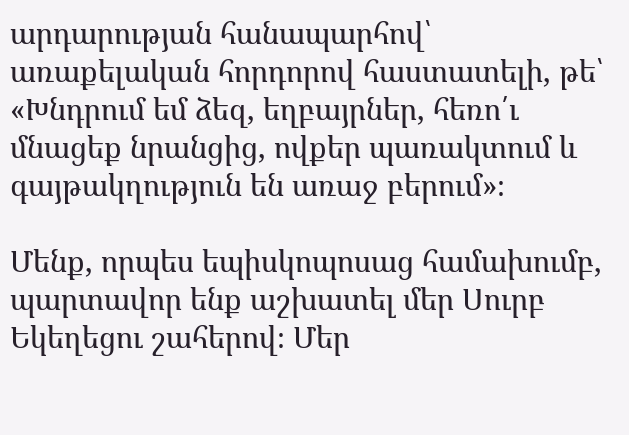արդարության հանապարհով՝ առաքելական հորդորով հաստատելի, թե՝ «Խնդրում եմ ձեզ, եղբայրներ, հեռո՛ւ մնացեք նրանցից, ովքեր պառակտում և գայթակղություն են առաջ բերում»։

Մենք, որպես եպիսկոպոսաց համախումբ, պարտավոր ենք աշխատել մեր Սուրբ Եկեղեցու շահերով։ Մեր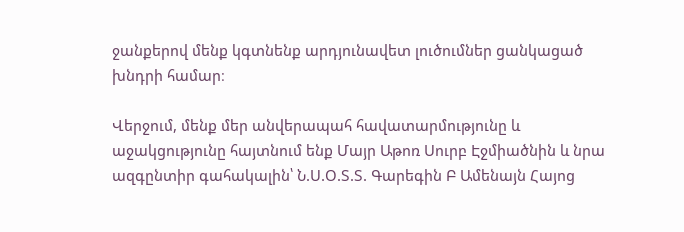ջանքերով մենք կգտնենք արդյունավետ լուծումներ ցանկացած խնդրի համար։

Վերջում, մենք մեր անվերապահ հավատարմությունը և աջակցությունը հայտնում ենք Մայր Աթոռ Սուրբ Էջմիածնին և նրա ազգընտիր գահակալին՝ Ն.Ս.Օ.Տ.Տ. Գարեգին Բ Ամենայն Հայոց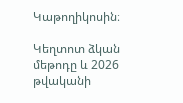Կաթողիկոսին։

Կեղտոտ ձկան մեթոդը և 2026 թվականի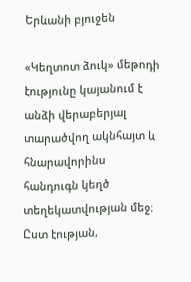Երևանի բյուջեն

«Կեղտոտ ձուկ» մեթոդի էությունը կայանում է անձի վերաբերյալ տարածվող ակնհայտ և հնարավորինս հանդուգն կեղծ տեղեկատվության մեջ։ Ըստ էության,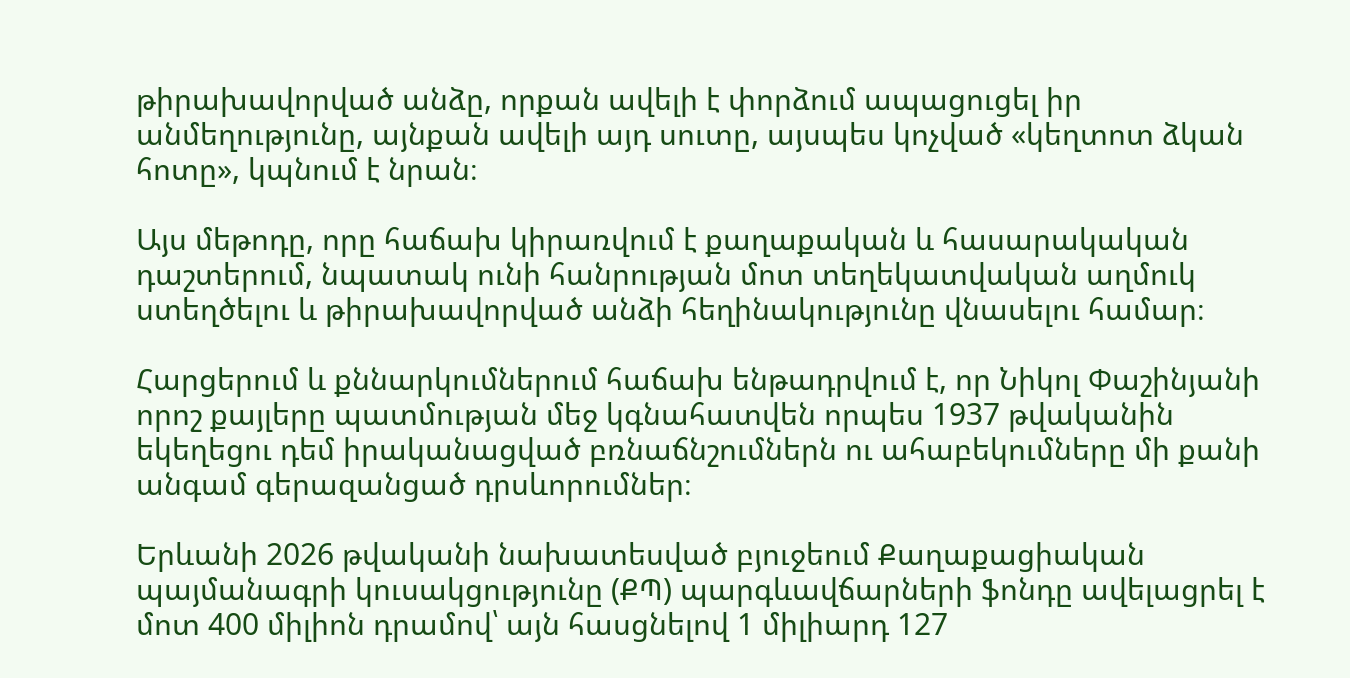թիրախավորված անձը, որքան ավելի է փորձում ապացուցել իր անմեղությունը, այնքան ավելի այդ սուտը, այսպես կոչված «կեղտոտ ձկան հոտը», կպնում է նրան։

Այս մեթոդը, որը հաճախ կիրառվում է քաղաքական և հասարակական դաշտերում, նպատակ ունի հանրության մոտ տեղեկատվական աղմուկ ստեղծելու և թիրախավորված անձի հեղինակությունը վնասելու համար։

Հարցերում և քննարկումներում հաճախ ենթադրվում է, որ Նիկոլ Փաշինյանի որոշ քայլերը պատմության մեջ կգնահատվեն որպես 1937 թվականին եկեղեցու դեմ իրականացված բռնաճնշումներն ու ահաբեկումները մի քանի անգամ գերազանցած դրսևորումներ։

Երևանի 2026 թվականի նախատեսված բյուջեում Քաղաքացիական պայմանագրի կուսակցությունը (ՔՊ) պարգևավճարների ֆոնդը ավելացրել է մոտ 400 միլիոն դրամով՝ այն հասցնելով 1 միլիարդ 127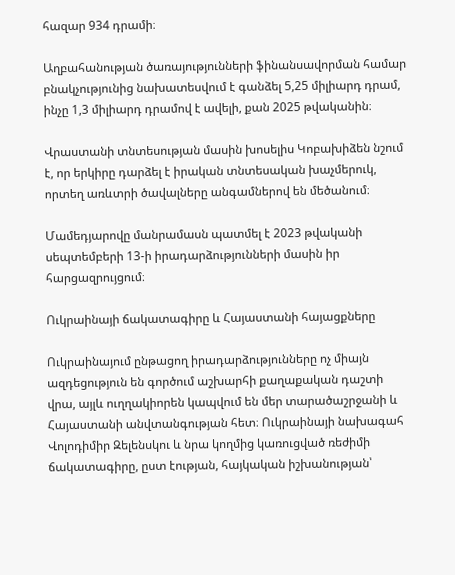հազար 934 դրամի։

Աղբահանության ծառայությունների ֆինանսավորման համար բնակչությունից նախատեսվում է գանձել 5,25 միլիարդ դրամ, ինչը 1,3 միլիարդ դրամով է ավելի, քան 2025 թվականին։

Վրաստանի տնտեսության մասին խոսելիս Կոբախիձեն նշում է, որ երկիրը դարձել է իրական տնտեսական խաչմերուկ, որտեղ առևտրի ծավալները անգամներով են մեծանում։

Մամեդյարովը մանրամասն պատմել է 2023 թվականի սեպտեմբերի 13-ի իրադարձությունների մասին իր հարցազրույցում։

Ուկրաինայի ճակատագիրը և Հայաստանի հայացքները

Ուկրաինայում ընթացող իրադարձությունները ոչ միայն ազդեցություն են գործում աշխարհի քաղաքական դաշտի վրա, այլև ուղղակիորեն կապվում են մեր տարածաշրջանի և Հայաստանի անվտանգության հետ։ Ուկրաինայի նախագահ Վոլոդիմիր Զելենսկու և նրա կողմից կառուցված ռեժիմի ճակատագիրը, ըստ էության, հայկական իշխանության՝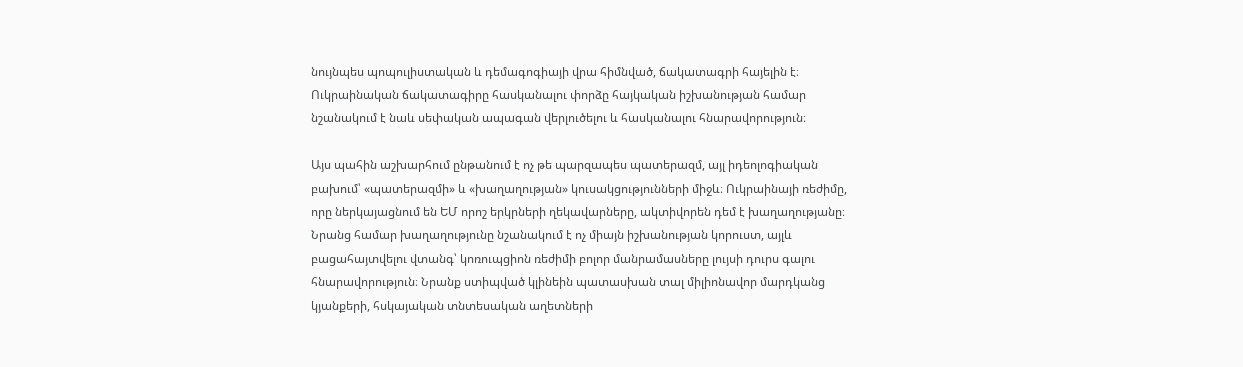նույնպես պոպուլիստական և դեմագոգիայի վրա հիմնված, ճակատագրի հայելին է։ Ուկրաինական ճակատագիրը հասկանալու փորձը հայկական իշխանության համար նշանակում է նաև սեփական ապագան վերլուծելու և հասկանալու հնարավորություն։

Այս պահին աշխարհում ընթանում է ոչ թե պարզապես պատերազմ, այլ իդեոլոգիական բախում՝ «պատերազմի» և «խաղաղության» կուսակցությունների միջև։ Ուկրաինայի ռեժիմը, որը ներկայացնում են ԵՄ որոշ երկրների ղեկավարները, ակտիվորեն դեմ է խաղաղությանը։ Նրանց համար խաղաղությունը նշանակում է ոչ միայն իշխանության կորուստ, այլև բացահայտվելու վտանգ՝ կոռուպցիոն ռեժիմի բոլոր մանրամասները լույսի դուրս գալու հնարավորություն։ Նրանք ստիպված կլինեին պատասխան տալ միլիոնավոր մարդկանց կյանքերի, հսկայական տնտեսական աղետների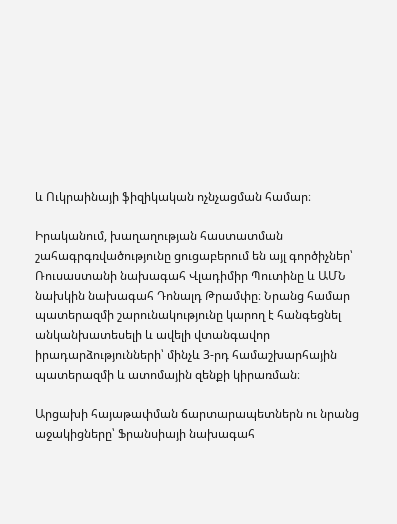և Ուկրաինայի ֆիզիկական ոչնչացման համար։

Իրականում, խաղաղության հաստատման շահագրգռվածությունը ցուցաբերում են այլ գործիչներ՝ Ռուսաստանի նախագահ Վլադիմիր Պուտինը և ԱՄՆ նախկին նախագահ Դոնալդ Թրամփը։ Նրանց համար պատերազմի շարունակությունը կարող է հանգեցնել անկանխատեսելի և ավելի վտանգավոր իրադարձությունների՝ մինչև 3-րդ համաշխարհային պատերազմի և ատոմային զենքի կիրառման։

Արցախի հայաթափման ճարտարապետներն ու նրանց աջակիցները՝ Ֆրանսիայի նախագահ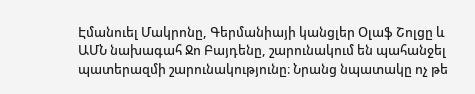Էմանուել Մակրոնը, Գերմանիայի կանցլեր Օլաֆ Շոլցը և ԱՄՆ նախագահ Ջո Բայդենը, շարունակում են պահանջել պատերազմի շարունակությունը։ Նրանց նպատակը ոչ թե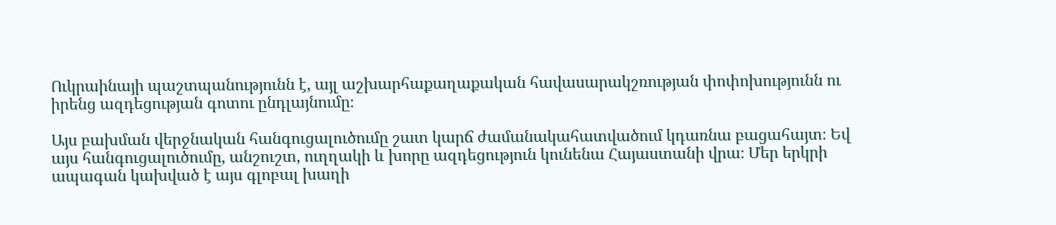Ուկրաինայի պաշտպանությունն է, այլ աշխարհաքաղաքական հավասարակշռության փոփոխությունն ու իրենց ազդեցության գոտու ընդլայնումը։

Այս բախման վերջնական հանգուցալուծումը շատ կարճ ժամանակահատվածում կդառնա բացահայտ։ Եվ այս հանգուցալուծումը, անշուշտ, ուղղակի և խորը ազդեցություն կունենա Հայաստանի վրա։ Մեր երկրի ապագան կախված է այս գլոբալ խաղի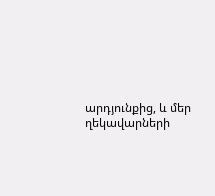արդյունքից, և մեր ղեկավարների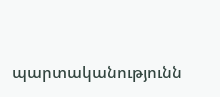պարտականությունն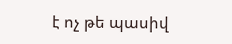է ոչ թե պասիվ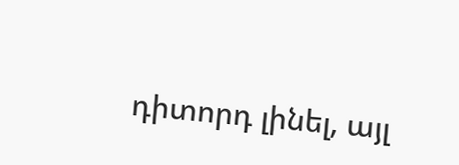դիտորդ լինել, այլ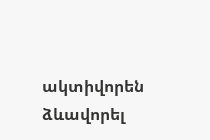ակտիվորեն ձևավորել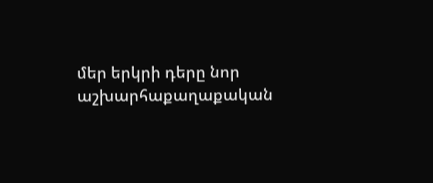մեր երկրի դերը նոր աշխարհաքաղաքական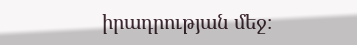իրադրության մեջ։